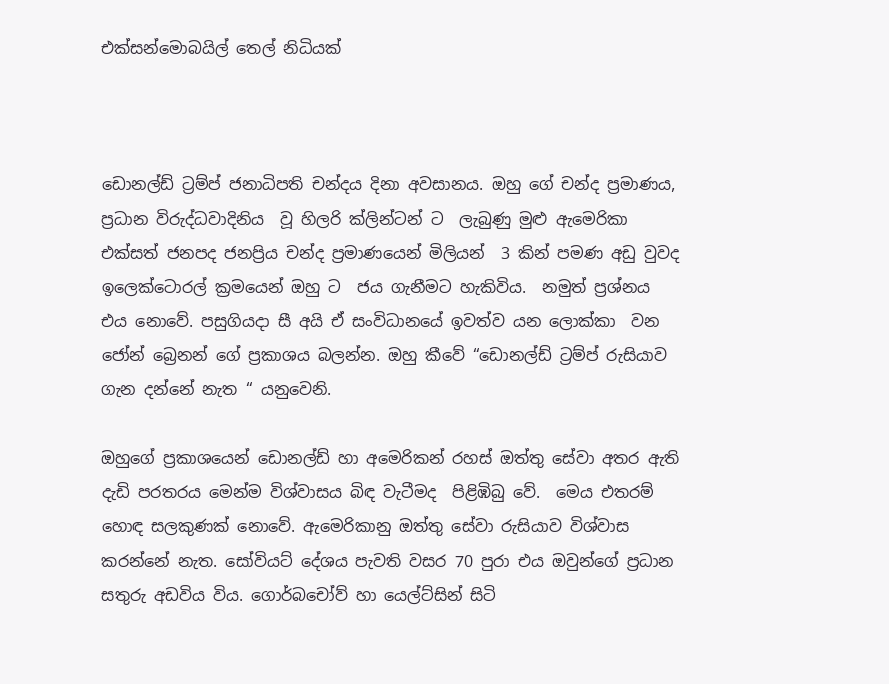එක්සන්මොබයිල් තෙල් නිධියක්



ඩොනල්ඩ් ට්‍රම්ප් ජනාධිපති චන්දය දිනා අවසානය. ඔහු ගේ චන්ද ප්‍රමාණය,  ප්‍රධාන විරුද්ධවාදිනිය  වූ හිලරි ක්ලින්ටන් ට  ලැබුණු මුළු ඇමෙරිකා  එක්සත් ජනපද ජනප්‍රිය චන්ද ප්‍රමාණයෙන් මිලියන්  3 කින් පමණ අඩු වුවද ඉලෙක්ටොරල් ක්‍රමයෙන් ඔහු ට  ජය ගැනීමට හැකිවිය.  නමුත් ප්‍රශ්නය එය නොවේ. පසුගියදා සී අයි ඒ සංවිධානයේ ඉවත්ව යන ලොක්කා  වන ජෝන් බ්‍රෙනන් ගේ ප්‍රකාශය බලන්න. ඔහු කීවේ “ඩොනල්ඩ් ට්‍රම්ප් රුසියාව ගැන දන්නේ නැත “ යනුවෙනි.

ඔහුගේ ප්‍රකාශයෙන් ඩොනල්ඩ් හා අමෙරිකන් රහස් ඔත්තු සේවා අතර ඇති  දැඩි පරතරය මෙන්ම විශ්වාසය බිඳ වැටීමද  පිළිඹිබු වේ.  මෙය එතරම් හොඳ සලකුණක් නොවේ. ඇමෙරිකානු ඔත්තු සේවා රුසියාව විශ්වාස කරන්නේ නැත. සෝවියට් දේශය පැවති වසර 70 පුරා එය ඔවුන්ගේ ප්‍රධාන සතුරු අඩවිය විය. ගොර්බචෝව් හා යෙල්ට්සින් සිටි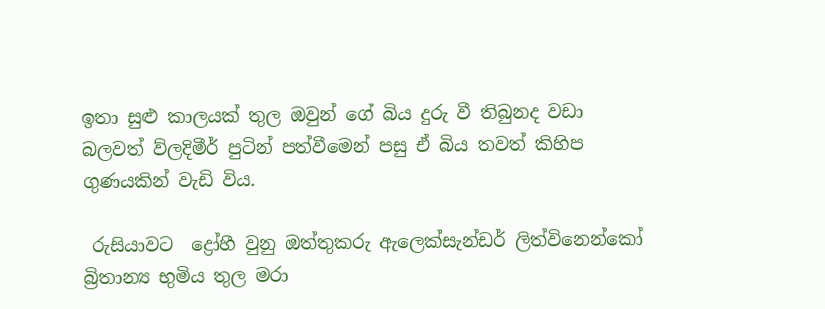ඉතා සුළු කාලයක් තුල ඔවුන් ගේ බිය දුරු වී තිබුනද වඩා බලවත් ව්ලදිමීර් පුටින් පත්වීමෙන් පසු ඒ බිය තවත් කිහිප ගුණයකින් වැඩි විය.

 රුසියාවට  ද්‍රෝහී වුනු ඔත්තුකරු ඇලෙක්සැන්ඩර් ලිත්විනෙන්කෝ බ්‍රිතාන්‍ය භුමිය තුල මරා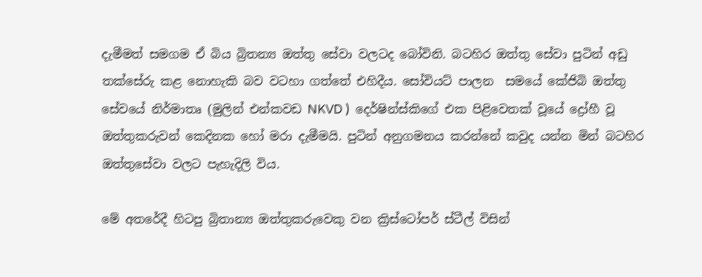දැමීමත් සමගම ඒ බිය බ්‍රිතන්‍ය ඔත්තු සේවා වලටද බෝවිනි. බටහිර ඔත්තු සේවා පුටින් අඩු තක්සේරු කළ නොහැකි බව වටහා ගත්තේ එහිදීය. සෝවියට් පාලන  සමයේ කේජිබි ඔත්තු සේවයේ නිර්මාතෘ (මුලින් එන්කවඩ NKVD )  දෙර්ෂින්ස්කිගේ එක පිළිවෙතක් වූයේ ද්‍රෝහී වූ ඔත්තුකරුවන් කෙදිනක හෝ මරා දැමීමයි. පුටින් අනුගමනය කරන්නේ කවුද යන්න මින් බටහිර ඔත්තුසේවා වලට පැහැදිලි විය.

මේ අතරේදී හිටපු බ්‍රිතාන්‍ය ඔත්තුකරුවෙකු වන ක්‍රිස්ටෝපර් ස්ටීල් විසින්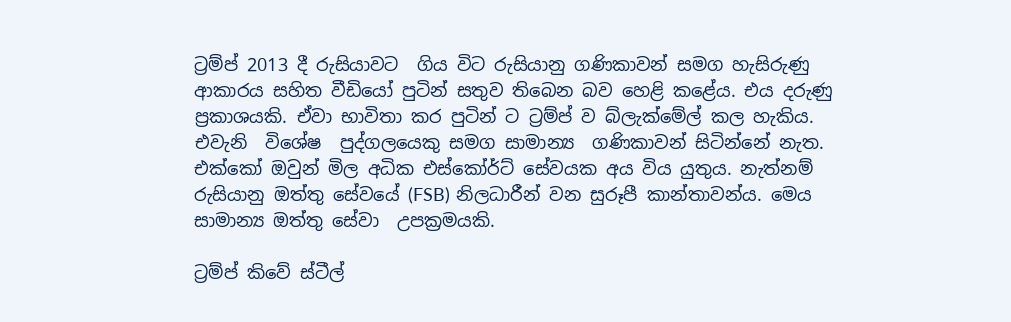ට්‍රම්ප් 2013 දී රුසියාවට  ගිය විට රුසියානු ගණිකාවන් සමග හැසිරුණු ආකාරය සහිත වීඩියෝ පුටින් සතුව තිබෙන බව හෙළි කළේය. එය දරුණු ප්‍රකාශයකි. ඒවා භාවිතා කර පුටින් ට ට්‍රම්ප් ව බ්ලැක්මේල් කල හැකිය.  එවැනි  විශේෂ  පුද්ගලයෙකු සමග සාමාන්‍ය  ගණිකාවන් සිටින්නේ නැත. එක්කෝ ඔවුන් මිල අධික එස්කෝර්ට් සේවයක අය විය යුතුය. නැත්නම් රුසියානු ඔත්තු සේවයේ (FSB) නිලධාරීන් වන සුරූපී කාන්තාවන්ය. මෙය සාමාන්‍ය ඔත්තු සේවා  උපක්‍රමයකි.

ට්‍රම්ප් කිවේ ස්ටීල්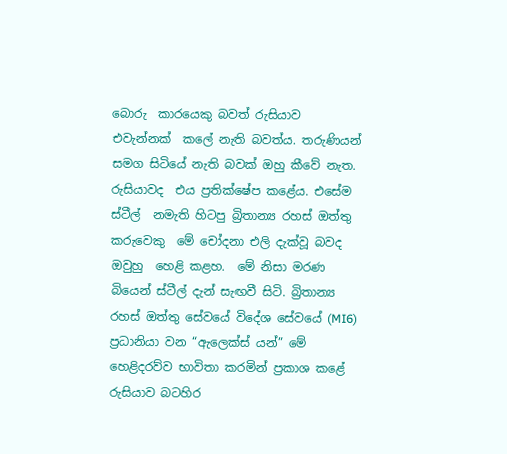බොරු  කාරයෙකු බවත් රුසියාව එවැන්නක්  කලේ නැති බවත්ය. තරුණියන් සමග සිටියේ නැති බවක් ඔහු කීවේ නැත. රුසියාවද  එය ප්‍රතික්ෂේප කළේය. එසේම  ස්ටීල්  නමැති හිටපු බ්‍රිතාන්‍ය රහස් ඔත්තු කරුවෙකු  මේ චෝදනා එලි දැක්වූ බවද ඔවුහු  හෙළි කළහ.  මේ නිසා මරණ බියෙන් ස්ටීල් දැන් සැඟවී සිටි. බ්‍රිතාන්‍ය රහස් ඔත්තු සේවයේ විදේශ සේවයේ (MI6) ප්‍රධානියා වන “ඇලෙක්ස් යන්” මේ හෙළිදරව්ව භාවිතා කරමින් ප්‍රකාශ කළේ රුසියාව බටහිර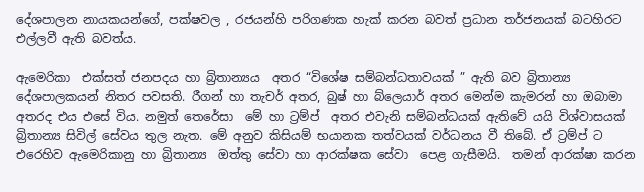දේශපාලන නායකයන්ගේ, පක්ෂවල , රජයන්හි පරිගණක හැක් කරන බවත් ප්‍රධාන තර්ජනයක් බටහිරට එල්ලවී ඇති බවත්ය.

ඇමෙරිකා  එක්සත් ජනපදය හා බ්‍රිතාන්‍යය  අතර “විශේෂ සම්බන්ධතාවයක් ” ඇති බව බ්‍රිතාන්‍ය දේශපාලකයන් නිතර පවසති. රීගන් හා තැචර් අතර, බුෂ් හා බ්ලෙයාර් අතර මෙන්ම කැමරන් හා ඔබාමා අතරද එය එසේ විය. නමුත් තෙරේසා  මේ හා ට්‍රම්ප්  අතර එවැනි සම්බන්ධයක් ඇතිවේ යයි විශ්වාසයක් බ්‍රිතාන්‍ය සිවිල් සේවය තුල නැත. මේ අනුව කිසියම් භයානක තත්වයක් වර්ධනය වී තිබේ. ඒ ට්‍රම්ප් ට එරෙහිව ඇමෙරිකානු හා බ්‍රිතාන්‍ය  ඔත්තු සේවා හා ආරක්ෂක සේවා  පෙළ ගැසීමයි.  තමන් ආරක්ෂා කරන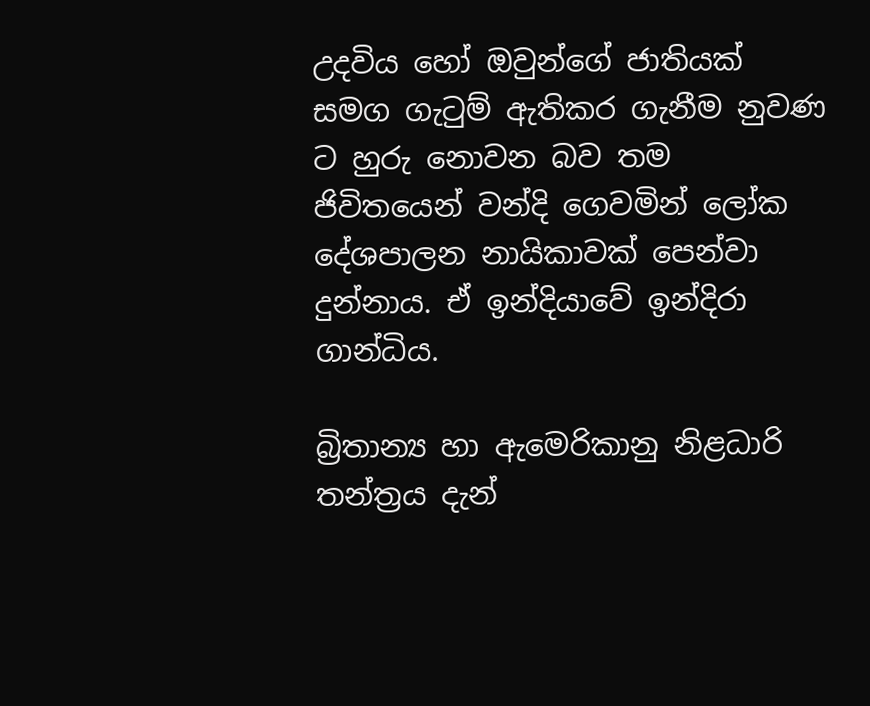උදවිය හෝ ඔවුන්ගේ ජාතියක් සමග ගැටුම් ඇතිකර ගැනීම නුවණ ට හුරු නොවන බව තම ජිවිතයෙන් වන්දි ගෙවමින් ලෝක දේශපාලන නායිකාවක් පෙන්වා දුන්නාය. ඒ ඉන්දියාවේ ඉන්දිරා ගාන්ධිය.

බ්‍රිතාන්‍ය හා ඇමෙරිකානු නිළධාරි තන්ත්‍රය දැන්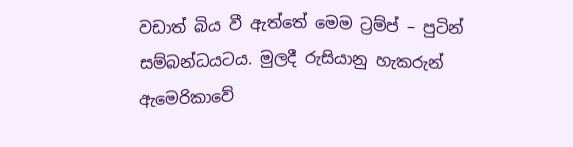වඩාත් බිය වී ඇත්තේ මෙම ට්‍රම්ප් – පුටින් සම්බන්ධයටය. මුලදී රුසියානු හැකරුන් ඇමෙරිකාවේ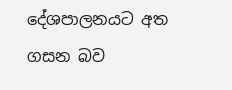දේශපාලනයට අත ගසන බව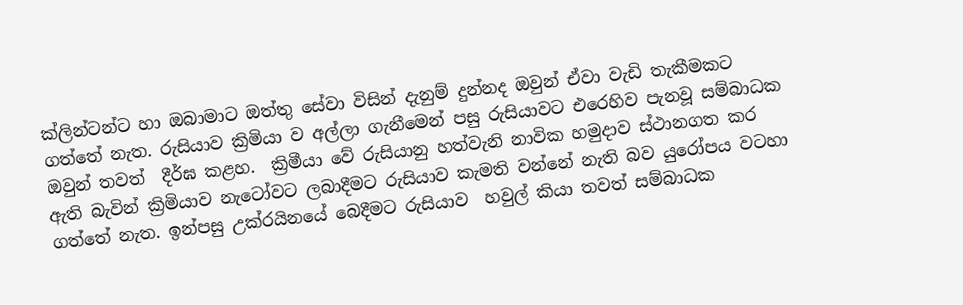ක්ලින්ටන්ට හා ඔබාමාට ඔත්තු සේවා විසින් දැනුම් දුන්නද ඔවුන් ඒවා වැඩි තැකීමකට ගත්තේ නැත. රුසියාව ක්‍රිමියා ව අල්ලා ගැනීමෙන් පසු රුසියාවට එරෙහිව පැනවූ සම්බාධක ඔවුන් තවත්  දීර්ඝ කළහ.  ක්‍රිමීයා වේ රුසියානු හත්වැනි නාවික හමුදාව ස්ථානගත කර ඇති බැවින් ක්‍රිමියාව නැටෝවට ලබාදීමට රුසියාව කැමති වන්නේ නැති බව යුරෝපය වටහා ගත්තේ නැත. ඉන්පසු උක්රයිනයේ බෙදීමට රුසියාව  හවුල් කියා තවත් සම්බාධක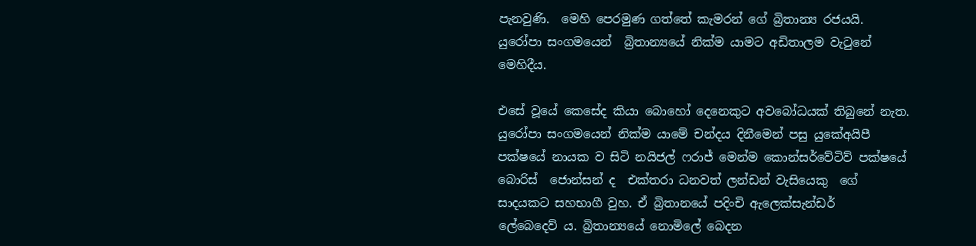පැනවුණි.  මෙහි පෙරමුණ ගත්තේ කැමරන් ගේ බ්‍රිතාන්‍ය රජයයි. යුරෝපා සංගමයෙන්  බ්‍රිතාන්‍යයේ නික්ම යාමට අඩිතාලම වැටුනේ මෙහිදීය.

එසේ වූයේ කෙසේද කියා බොහෝ දෙනෙකුට අවබෝධයක් තිබුනේ නැත. යුරෝපා සංගමයෙන් නික්ම යාමේ චන්දය දිනීමෙන් පසු යුකේඅයිපී පක්ෂයේ නායක ව සිටි නයිජල් ෆරාජ් මෙන්ම කොන්සර්වේටිව් පක්ෂයේ බොරිස්  ජොන්සන් ද  එක්තරා ධනවත් ලන්ඩන් වැසියෙකු  ගේ සාදයකට සහභාගී වුහ. ඒ බ්‍රිතානයේ පදිංචි ඇලෙක්සැන්ඩර්   ලේබෙදෙව් ය. බ්‍රිතාන්‍යයේ නොමිලේ බෙදන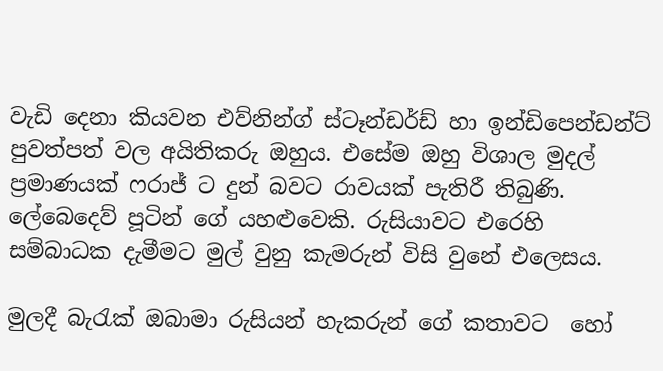වැඩි දෙනා කියවන එව්නින්ග් ස්ටෑන්ඩර්ඩ් හා ඉන්ඩිපෙන්ඩන්ට් පුවත්පත් වල අයිතිකරු ඔහුය. එසේම ඔහු විශාල මුදල් ප්‍රමාණයක් ෆරාජ් ට දුන් බවට රාවයක් පැතිරී තිබුණි. ලේබෙදෙව් පූටින් ගේ යහළුවෙකි. රුසියාවට එරෙහි සම්බාධක දැමීමට මුල් වුනු කැමරුන් විසි වුනේ එලෙසය.

මුලදී බැරැක් ඔබාමා රුසියන් හැකරුන් ගේ කතාවට  හෝ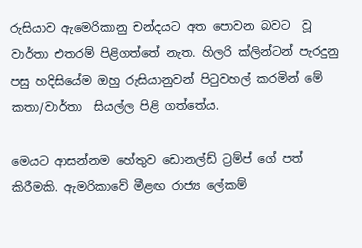රුසියාව ඇමෙරිකානු චන්දයට අත පොවන බවට  වූ වාර්තා එතරම් පිළිගත්තේ නැත. හිලරි ක්ලින්ටන් පැරදුනු පසු හදිසියේම ඔහු රුසියානුවන් පිටුවහල් කරමින් මේ කතා/වාර්තා  සියල්ල පිළි ගත්තේය.

මෙයට ආසන්නම හේතුව ඩොනල්ඩ් ට්‍රම්ප් ගේ පත් කිරීමකි. ඇමරිකාවේ මීළඟ රාජ්‍ය ලේකම්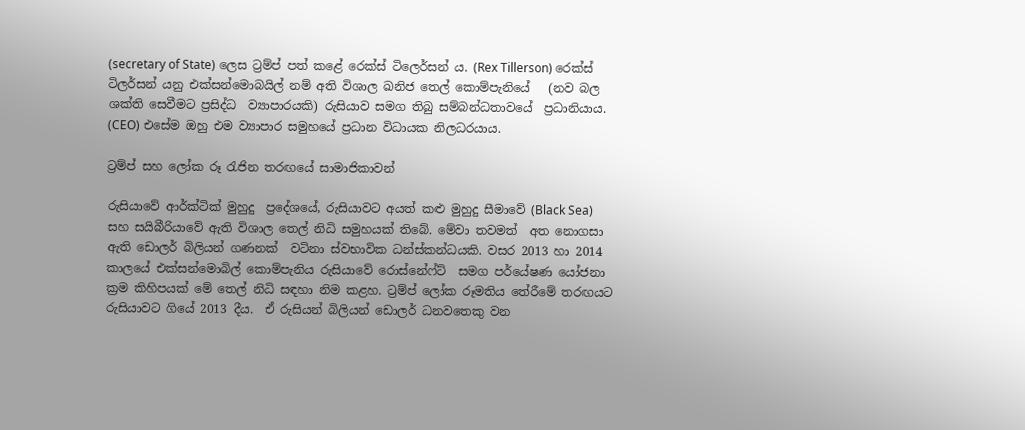(secretary of State) ලෙස ට්‍රම්ප් පත් කළේ රෙක්ස් ටිලෙර්සන් ය. (Rex Tillerson) රෙක්ස් ටිලර්සන් යනු එක්සන්මොබයිල් නම් අති විශාල ඛනිජ තෙල් කොම්පැනියේ   (නව බල ශක්ති සෙවීමට ප්‍රසිද්ධ  ව්‍යාපාරයකි) රුසියාව සමග තිබු සම්බන්ධතාවයේ  ප්‍රධානියාය. (CEO) එසේම ඔහු එම ව්‍යාපාර සමුහයේ ප්‍රධාන විධායක නිලධරයාය.

ට්‍රම්ප් සහ ලෝක රූ රැජින තරඟයේ සාමාජිකාවන්

රුසියාවේ ආර්ක්ටික් මුහුදු  ප්‍රදේශයේ, රුසියාවට අයත් කළු මුහුදු සීමාවේ (Black Sea) සහ සයිබීරියාවේ ඇති විශාල තෙල් නිධි සමුහයක් තිබේ. මේවා තවමත්  අත නොගසා ඇති ඩොලර් බිලියන් ගණනක්  වටිනා ස්වභාවික ධන්ස්කන්ධයකි. වසර 2013 හා 2014 කාලයේ එක්සන්මොබිල් කොම්පැනිය රුසියාවේ රොස්නේෆ්ට්  සමග පර්යේෂණ යෝජනා ක්‍රම කිහිපයක් මේ තෙල් නිධි සඳහා නිම කළහ. ට්‍රම්ප් ලෝක රූමතිය තේරීමේ තරඟයට රුසියාවට ගියේ 2013 දීය.  ඒ රුසියන් බිලියන් ඩොලර් ධනවතෙකු වන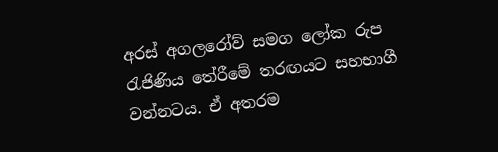අරස් අගලරෝව් සමග ලෝක රුප රැජිණිය තේරීමේ තරඟයට සහභාගී වන්නටය. ඒ අතරම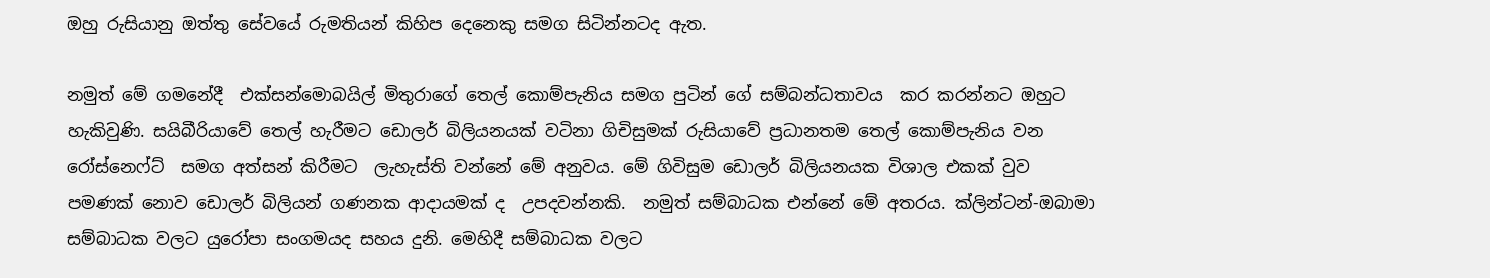ඔහු රුසියානු ඔත්තු සේවයේ රුමතියන් කිහිප දෙනෙකු සමග සිටින්නටද ඇත.

නමුත් මේ ගමනේදී  එක්සන්මොබයිල් මිතුරාගේ තෙල් කොම්පැනිය සමග පුටින් ගේ සම්බන්ධතාවය  කර කරන්නට ඔහුට හැකිවුණි. සයිබීරියාවේ තෙල් හැරීමට ඩොලර් බිලියනයක් වටිනා ගිචිසුමක් රුසියාවේ ප්‍රධානතම තෙල් කොම්පැනිය වන  රෝස්නෙෆ්ට්  සමග අත්සන් කිරීමට  ලැහැස්ති වන්නේ මේ අනුවය. මේ ගිවිසුම ඩොලර් බිලියනයක විශාල එකක් වුව පමණක් නොව ඩොලර් බිලියන් ගණනක ආදායමක් ද  උපදවන්නකි.  නමුත් සම්බාධක එන්නේ මේ අතරය. ක්ලින්ටන්-ඔබාමා සම්බාධක වලට යුරෝපා සංගමයද සහය දුනි. මෙහිදී සම්බාධක වලට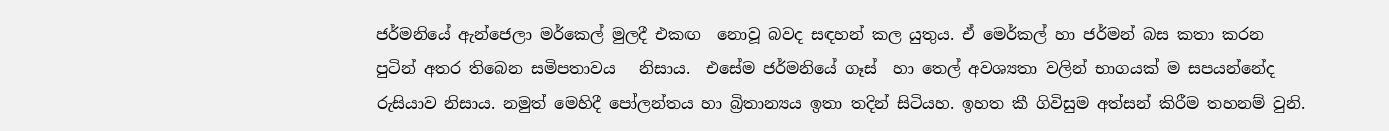ජර්මනියේ ඇන්ජෙලා මර්කෙල් මුලදී එකඟ  නොවූ බවද සඳහන් කල යුතුය. ඒ මෙර්කල් හා ජර්මන් බස කතා කරන  පුටින් අතර තිබෙන සමිපතාවය   නිසාය.  එසේම ජර්මනියේ ගෑස්  හා තෙල් අවශ්‍යතා වලින් භාගයක් ම සපයන්නේද රුසියාව නිසාය. නමුත් මෙහිදී පෝලන්තය හා බ්‍රිතාන්‍යය ඉතා තදින් සිටියහ. ඉහත කී ගිවිසුම අත්සන් කිරීම තහනම් වුනි.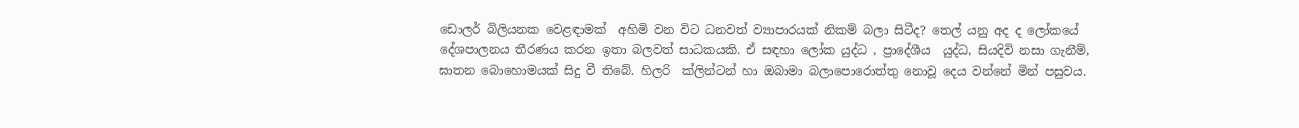ඩොලර් බිලියනක වෙළඳාමක්  අහිමි වන විට ධනවත් ව්‍යාපාරයක් නිකම් බලා සිටීද? තෙල් යනු අද ද ලෝකයේ දේශපාලනය තීරණය කරන ඉතා බලවත් සාධකයකි. ඒ සඳහා ලෝක යුද්ධ , ප්‍රාදේශීය  යුද්ධ, සියදිවි නසා ගැනීම්, ඝාතන බොහොමයක් සිදු වී තිබේ. හිලරි  ක්ලින්ටන් හා ඔබාමා බලාපොරොත්තු නොවූ දෙය වන්නේ මින් පසුවය.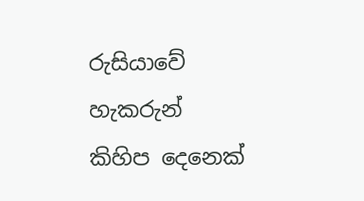රුසියාවේ හැකරුන් කිහිප දෙනෙක්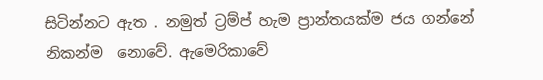සිටින්නට ඇත . නමුත් ට්‍රම්ප් හැම ප්‍රාන්තයක්ම ජය ගන්නේ නිකන්ම  නොවේ. ඇමෙරිකාවේ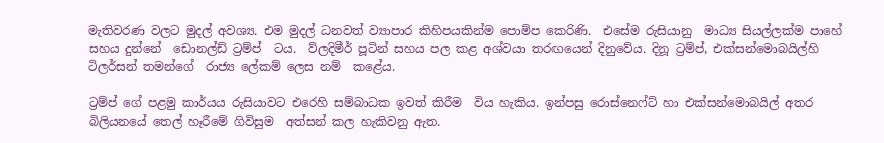මැතිවරණ වලට මුදල් අවශ්‍ය. එම මුදල් ධනවත් ව්‍යාපාර කිහිපයකින්ම පොම්ප කෙරිණි.  එසේම රුසියානු  මාධ්‍ය සියල්ලක්ම පාහේ සහය දුන්නේ  ඩොනල්ඩ් ට්‍රම්ප්  ටය.  ව්ලදිමීර් පූටින් සහය පල කළ අශ්වයා තරඟයෙන් දිනුවේය. දිනූ ට්‍රම්ප්, එක්සන්මොබයිල්හි  ටිලර්සන් තමන්ගේ  රාජ්‍ය ලේකම් ලෙස නම්  කළේය.

ට්‍රම්ප් ගේ පළමු කාර්යය රුසියාවට එරෙහි සම්බාධක ඉවත් කිරීම  විය හැකිය. ඉන්පසු රොස්නෙෆ්ට් හා එක්සන්මොබයිල් අතර බිලියනයේ තෙල් හෑරීමේ ගිවිසුම  අත්සන් කල හැකිවනු ඇත.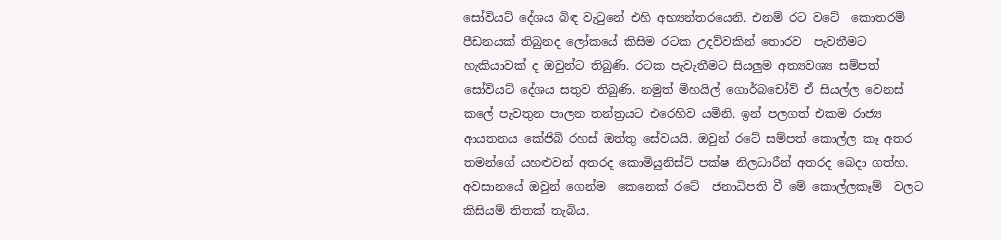සෝවියට් දේශය බිඳ වැටුනේ එහි අභ්‍යන්තරයෙනි. එනම් රට වටේ  කොතරම් පීඩනයක් තිබුනද ලෝකයේ කිසිම රටක උදව්වකින් තොරව  පැවතීමට හැකියාවක් ද ඔවුන්ට තිබුණි. රටක පැවැතීමට සියලුම අත්‍යවශ්‍ය සම්පත් සෝවියට් දේශය සතුව තිබුණි. නමුත් මිහයිල් ගොර්බචෝව් ඒ සියල්ල වෙනස් කලේ පැවතුන පාලන තන්ත්‍රයට එරෙහිව යමිනි. ඉන් පලගත් එකම රාජ්‍ය ආයතනය කේජිබි රහස් ඔත්තු සේවයයි. ඔවුන් රටේ සම්පත් කොල්ල කෑ අතර තමන්ගේ යහළුවන් අතරද කොමියුනිස්ට් පක්ෂ නිලධාරීන් අතරද බෙදා ගත්හ.  අවසානයේ ඔවුන් ගෙන්ම  කෙනෙක් රටේ  ජනාධිපති වී මේ කොල්ලකෑම්  වලට කිසියම් තිතක් තැබිය.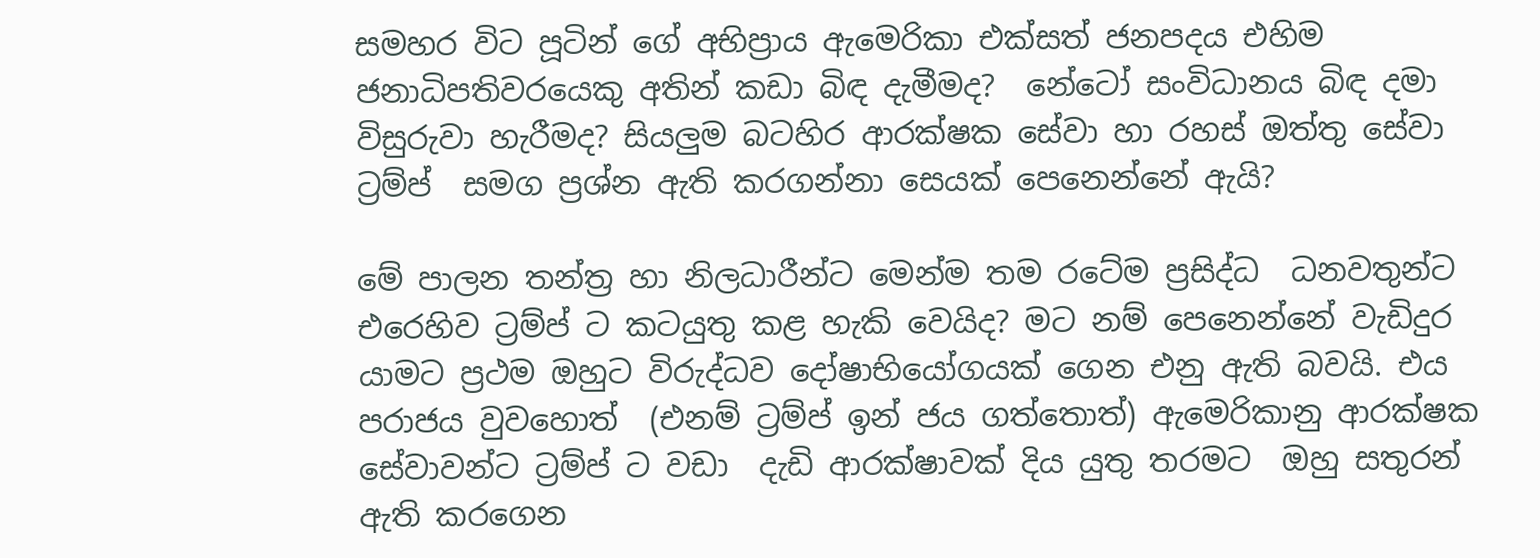සමහර විට පූටින් ගේ අභිප්‍රාය ඇමෙරිකා එක්සත් ජනපදය එහිම ජනාධිපතිවරයෙකු අතින් කඩා බිඳ දැමීමද?  නේටෝ සංවිධානය බිඳ දමා විසුරුවා හැරීමද? සියලුම බටහිර ආරක්ෂක සේවා හා රහස් ඔත්තු සේවා ට්‍රම්ප්  සමග ප්‍රශ්න ඇති කරගන්නා සෙයක් පෙනෙන්නේ ඇයි?

මේ පාලන තන්ත්‍ර හා නිලධාරීන්ට මෙන්ම තම රටේම ප්‍රසිද්ධ  ධනවතුන්ට  එරෙහිව ට්‍රම්ප් ට කටයුතු කළ හැකි වෙයිද? මට නම් පෙනෙන්නේ වැඩිදුර යාමට ප්‍රථම ඔහුට විරුද්ධව දෝෂාභියෝගයක් ගෙන එනු ඇති බවයි. එය පරාජය වුවහොත්  (එනම් ට්‍රම්ප් ඉන් ජය ගත්තොත්) ඇමෙරිකානු ආරක්ෂක  සේවාවන්ට ට්‍රම්ප් ට වඩා  දැඩි ආරක්ෂාවක් දිය යුතු තරමට  ඔහු සතුරන් ඇති කරගෙන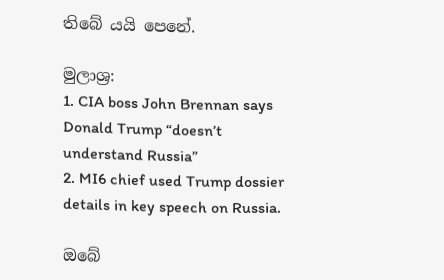තිබේ යයි පෙනේ.

මුලාශ්‍ර:
1. CIA boss John Brennan says Donald Trump “doesn’t understand Russia”
2. MI6 chief used Trump dossier details in key speech on Russia.

ඔබේ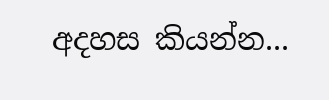අදහස කියන්න...